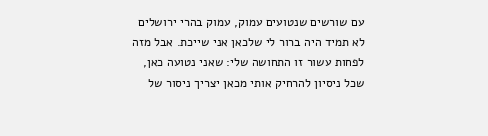עם שורשים שנטועים עמוק, עמוק בהרי ירושלים
לא תמיד היה ברור לי שלכאן אני שייכת. אבל מזה לפחות עשור זו התחושה שלי: שאני נטועה כאן, שכל ניסיון להרחיק אותי מכאן יצריך ניסור של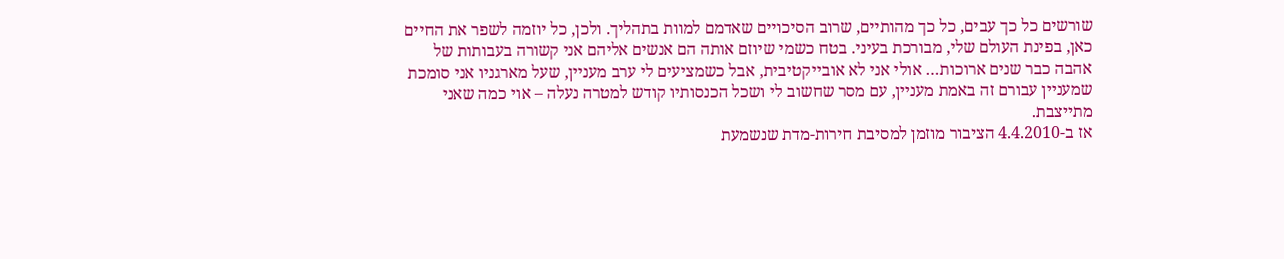שורשים כל כך עבים, כל כך מהותיים, שרוב הסיכויים שאדמם למוות בתהליך. ולכן, כל יוזמה לשפר את החיים כאן, בפינת העולם שלי, מבורכת בעיני. בטח כשמי שיוזם אותה הם אנשים אליהם אני קשורה בעבותות של אהבה כבר שנים ארוכות… אולי אני לא אובייקטיבית, אבל כשמציעים לי ערב מעניין, שעל מארגניו אני סומכת שמעניין עבורם זה באמת מעניין, עם מסר שחשוב לי ושכל הכנסותיו קודש למטרה נעלה – אוי כמה שאני מתייצבת.
אז ב-4.4.2010 הציבור מוזמן למסיבת חירות-מדת שנשמעת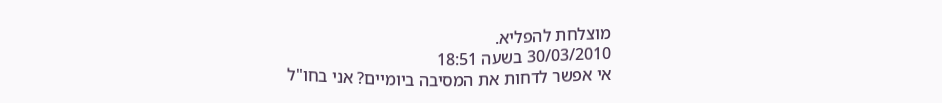מוצלחת להפליא.
30/03/2010 בשעה 18:51
אי אפשר לדחות את המסיבה ביומיים? אני בחו"ל